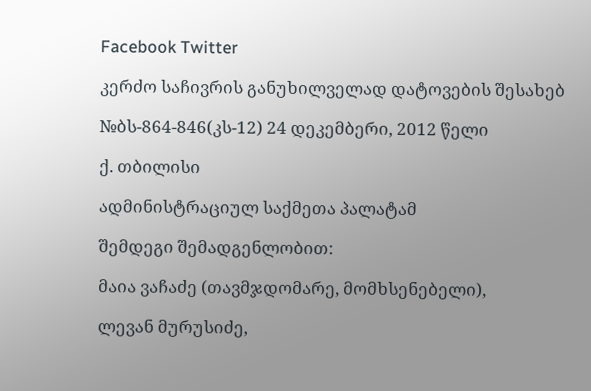Facebook Twitter

კერძო საჩივრის განუხილველად დატოვების შესახებ

№ბს-864-846(კს-12) 24 დეკემბერი, 2012 წელი

ქ. თბილისი

ადმინისტრაციულ საქმეთა პალატამ

შემდეგი შემადგენლობით:

მაია ვაჩაძე (თავმჯდომარე, მომხსენებელი),

ლევან მურუსიძე,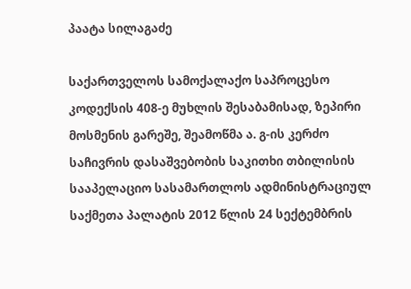პაატა სილაგაძე

საქართველოს სამოქალაქო საპროცესო კოდექსის 408-ე მუხლის შესაბამისად, ზეპირი მოსმენის გარეშე, შეამოწმა ა. გ-ის კერძო საჩივრის დასაშვებობის საკითხი თბილისის სააპელაციო სასამართლოს ადმინისტრაციულ საქმეთა პალატის 2012 წლის 24 სექტემბრის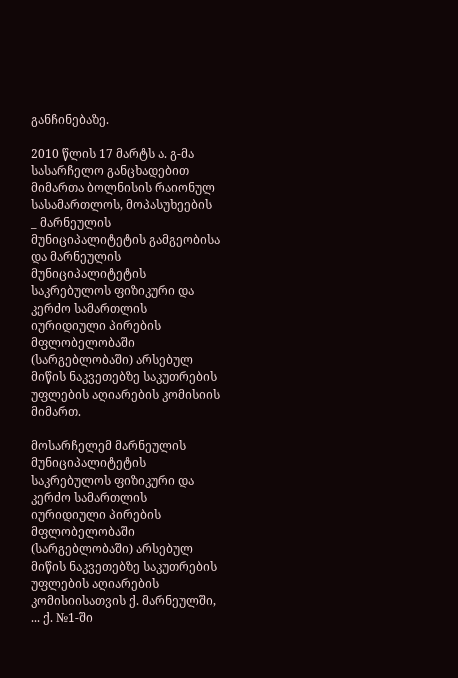განჩინებაზე.

2010 წლის 17 მარტს ა. გ-მა სასარჩელო განცხადებით მიმართა ბოლნისის რაიონულ სასამართლოს, მოპასუხეების _ მარნეულის მუნიციპალიტეტის გამგეობისა და მარნეულის მუნიციპალიტეტის საკრებულოს ფიზიკური და კერძო სამართლის იურიდიული პირების მფლობელობაში (სარგებლობაში) არსებულ მიწის ნაკვეთებზე საკუთრების უფლების აღიარების კომისიის მიმართ.

მოსარჩელემ მარნეულის მუნიციპალიტეტის საკრებულოს ფიზიკური და კერძო სამართლის იურიდიული პირების მფლობელობაში (სარგებლობაში) არსებულ მიწის ნაკვეთებზე საკუთრების უფლების აღიარების კომისიისათვის ქ. მარნეულში, ... ქ. №1-ში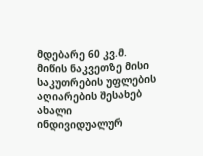მდებარე 60 კვ.მ. მიწის ნაკვეთზე მისი საკუთრების უფლების აღიარების შესახებ ახალი ინდივიდუალურ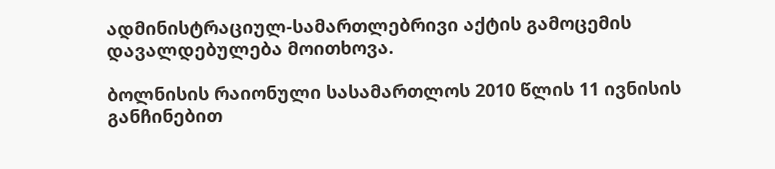ადმინისტრაციულ-სამართლებრივი აქტის გამოცემის დავალდებულება მოითხოვა.

ბოლნისის რაიონული სასამართლოს 2010 წლის 11 ივნისის განჩინებით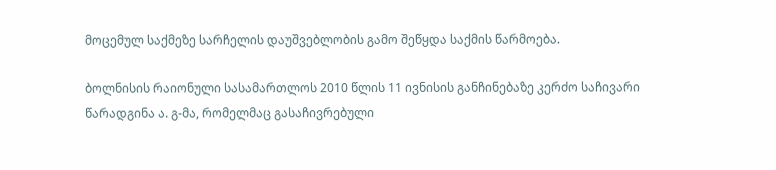მოცემულ საქმეზე სარჩელის დაუშვებლობის გამო შეწყდა საქმის წარმოება.

ბოლნისის რაიონული სასამართლოს 2010 წლის 11 ივნისის განჩინებაზე კერძო საჩივარი წარადგინა ა. გ-მა, რომელმაც გასაჩივრებული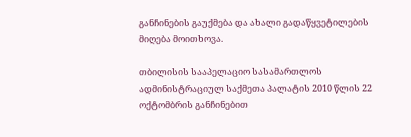განჩინების გაუქმება და ახალი გადაწყვეტილების მიღება მოითხოვა.

თბილისის სააპელაციო სასამართლოს ადმინისტრაციულ საქმეთა პალატის 2010 წლის 22 ოქტომბრის განჩინებით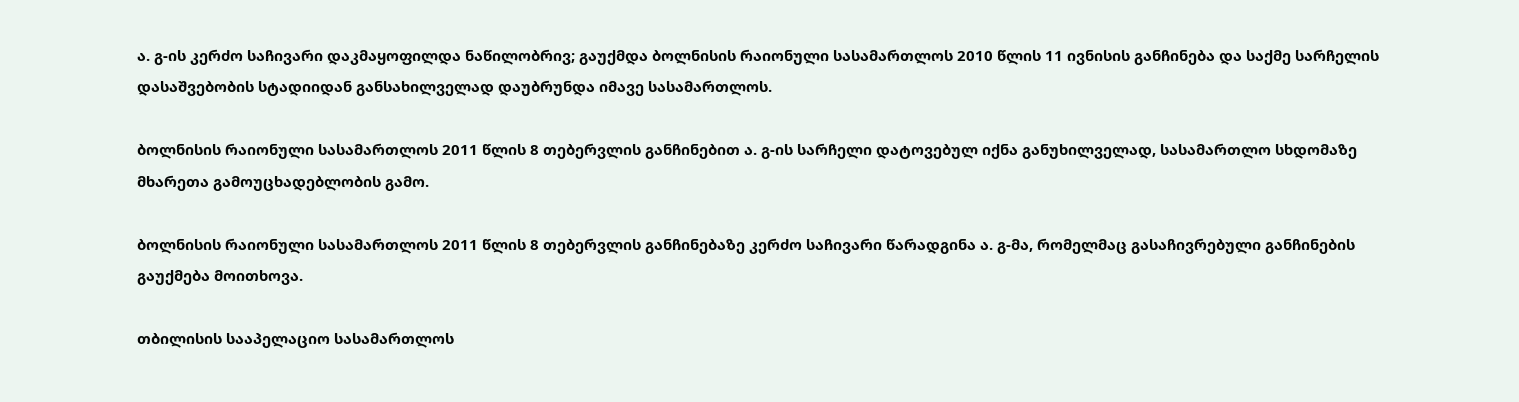ა. გ-ის კერძო საჩივარი დაკმაყოფილდა ნაწილობრივ; გაუქმდა ბოლნისის რაიონული სასამართლოს 2010 წლის 11 ივნისის განჩინება და საქმე სარჩელის დასაშვებობის სტადიიდან განსახილველად დაუბრუნდა იმავე სასამართლოს.

ბოლნისის რაიონული სასამართლოს 2011 წლის 8 თებერვლის განჩინებით ა. გ-ის სარჩელი დატოვებულ იქნა განუხილველად, სასამართლო სხდომაზე მხარეთა გამოუცხადებლობის გამო.

ბოლნისის რაიონული სასამართლოს 2011 წლის 8 თებერვლის განჩინებაზე კერძო საჩივარი წარადგინა ა. გ-მა, რომელმაც გასაჩივრებული განჩინების გაუქმება მოითხოვა.

თბილისის სააპელაციო სასამართლოს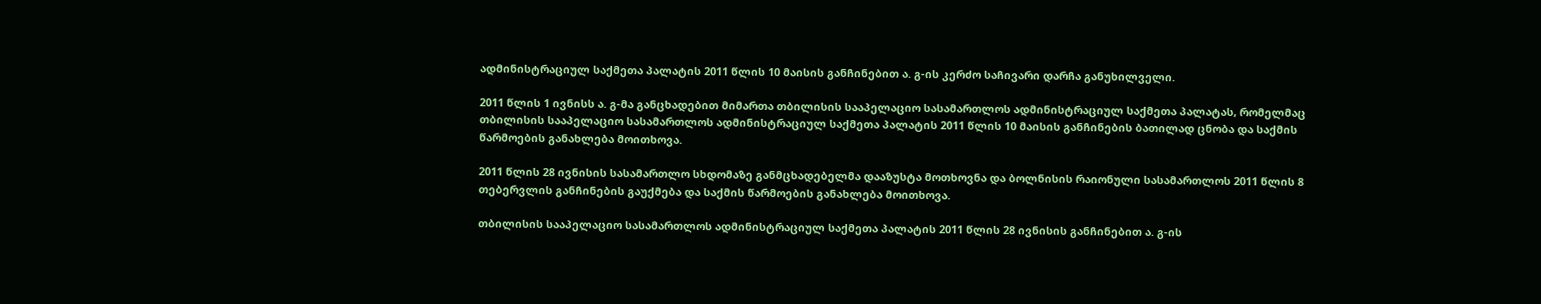ადმინისტრაციულ საქმეთა პალატის 2011 წლის 10 მაისის განჩინებით ა. გ-ის კერძო საჩივარი დარჩა განუხილველი.

2011 წლის 1 ივნისს ა. გ-მა განცხადებით მიმართა თბილისის სააპელაციო სასამართლოს ადმინისტრაციულ საქმეთა პალატას, რომელმაც თბილისის სააპელაციო სასამართლოს ადმინისტრაციულ საქმეთა პალატის 2011 წლის 10 მაისის განჩინების ბათილად ცნობა და საქმის წარმოების განახლება მოითხოვა.

2011 წლის 28 ივნისის სასამართლო სხდომაზე განმცხადებელმა დააზუსტა მოთხოვნა და ბოლნისის რაიონული სასამართლოს 2011 წლის 8 თებერვლის განჩინების გაუქმება და საქმის წარმოების განახლება მოითხოვა.

თბილისის სააპელაციო სასამართლოს ადმინისტრაციულ საქმეთა პალატის 2011 წლის 28 ივნისის განჩინებით ა. გ-ის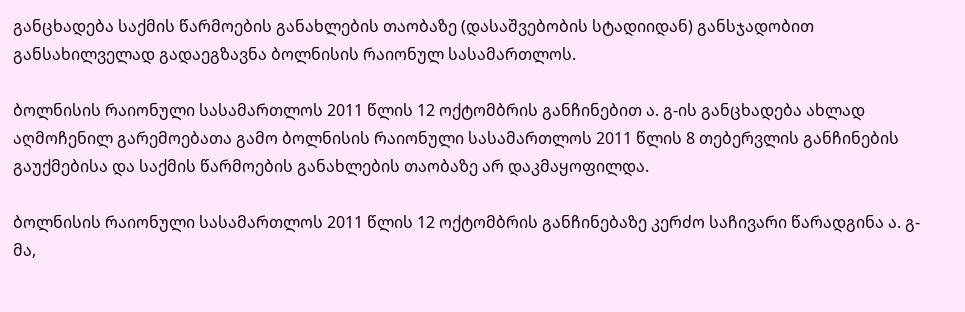განცხადება საქმის წარმოების განახლების თაობაზე (დასაშვებობის სტადიიდან) განსჯადობით განსახილველად გადაეგზავნა ბოლნისის რაიონულ სასამართლოს.

ბოლნისის რაიონული სასამართლოს 2011 წლის 12 ოქტომბრის განჩინებით ა. გ-ის განცხადება ახლად აღმოჩენილ გარემოებათა გამო ბოლნისის რაიონული სასამართლოს 2011 წლის 8 თებერვლის განჩინების გაუქმებისა და საქმის წარმოების განახლების თაობაზე არ დაკმაყოფილდა.

ბოლნისის რაიონული სასამართლოს 2011 წლის 12 ოქტომბრის განჩინებაზე კერძო საჩივარი წარადგინა ა. გ-მა,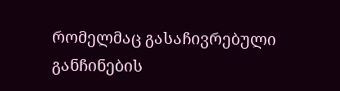რომელმაც გასაჩივრებული განჩინების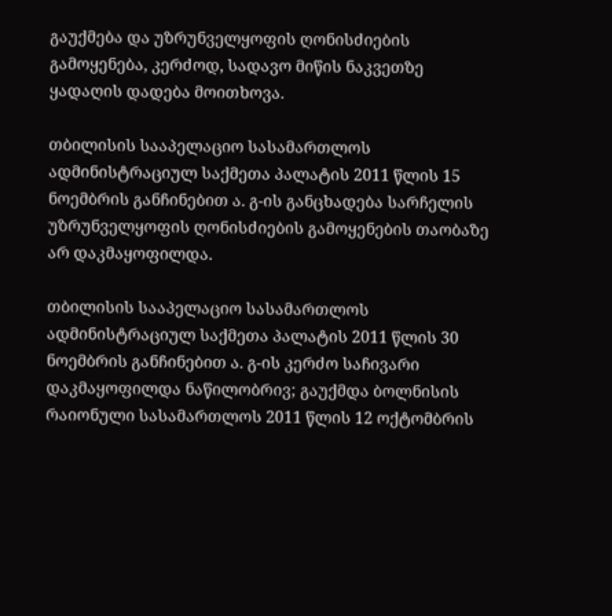გაუქმება და უზრუნველყოფის ღონისძიების გამოყენება, კერძოდ, სადავო მიწის ნაკვეთზე ყადაღის დადება მოითხოვა.

თბილისის სააპელაციო სასამართლოს ადმინისტრაციულ საქმეთა პალატის 2011 წლის 15 ნოემბრის განჩინებით ა. გ-ის განცხადება სარჩელის უზრუნველყოფის ღონისძიების გამოყენების თაობაზე არ დაკმაყოფილდა.

თბილისის სააპელაციო სასამართლოს ადმინისტრაციულ საქმეთა პალატის 2011 წლის 30 ნოემბრის განჩინებით ა. გ-ის კერძო საჩივარი დაკმაყოფილდა ნაწილობრივ; გაუქმდა ბოლნისის რაიონული სასამართლოს 2011 წლის 12 ოქტომბრის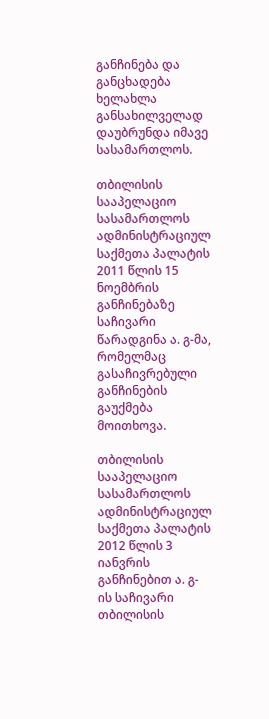განჩინება და განცხადება ხელახლა განსახილველად დაუბრუნდა იმავე სასამართლოს.

თბილისის სააპელაციო სასამართლოს ადმინისტრაციულ საქმეთა პალატის 2011 წლის 15 ნოემბრის განჩინებაზე საჩივარი წარადგინა ა. გ-მა, რომელმაც გასაჩივრებული განჩინების გაუქმება მოითხოვა.

თბილისის სააპელაციო სასამართლოს ადმინისტრაციულ საქმეთა პალატის 2012 წლის 3 იანვრის განჩინებით ა. გ-ის საჩივარი თბილისის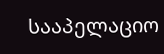სააპელაციო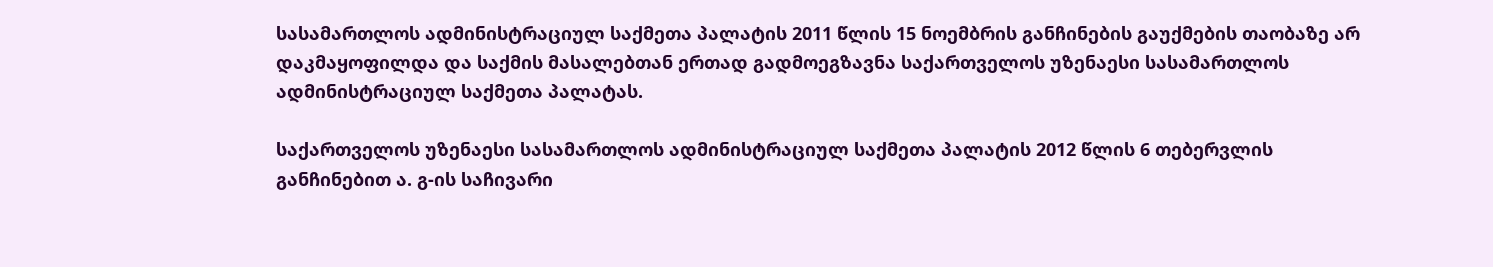სასამართლოს ადმინისტრაციულ საქმეთა პალატის 2011 წლის 15 ნოემბრის განჩინების გაუქმების თაობაზე არ დაკმაყოფილდა და საქმის მასალებთან ერთად გადმოეგზავნა საქართველოს უზენაესი სასამართლოს ადმინისტრაციულ საქმეთა პალატას.

საქართველოს უზენაესი სასამართლოს ადმინისტრაციულ საქმეთა პალატის 2012 წლის 6 თებერვლის განჩინებით ა. გ-ის საჩივარი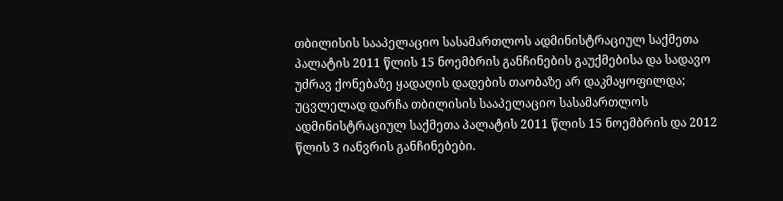თბილისის სააპელაციო სასამართლოს ადმინისტრაციულ საქმეთა პალატის 2011 წლის 15 ნოემბრის განჩინების გაუქმებისა და სადავო უძრავ ქონებაზე ყადაღის დადების თაობაზე არ დაკმაყოფილდა; უცვლელად დარჩა თბილისის სააპელაციო სასამართლოს ადმინისტრაციულ საქმეთა პალატის 2011 წლის 15 ნოემბრის და 2012 წლის 3 იანვრის განჩინებები.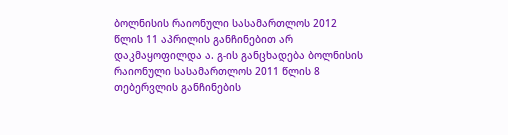ბოლნისის რაიონული სასამართლოს 2012 წლის 11 აპრილის განჩინებით არ დაკმაყოფილდა ა. გ-ის განცხადება ბოლნისის რაიონული სასამართლოს 2011 წლის 8 თებერვლის განჩინების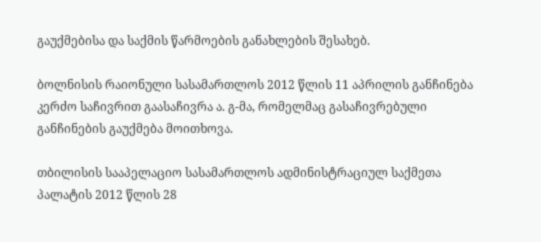გაუქმებისა და საქმის წარმოების განახლების შესახებ.

ბოლნისის რაიონული სასამართლოს 2012 წლის 11 აპრილის განჩინება კერძო საჩივრით გაასაჩივრა ა. გ-მა, რომელმაც გასაჩივრებული განჩინების გაუქმება მოითხოვა.

თბილისის სააპელაციო სასამართლოს ადმინისტრაციულ საქმეთა პალატის 2012 წლის 28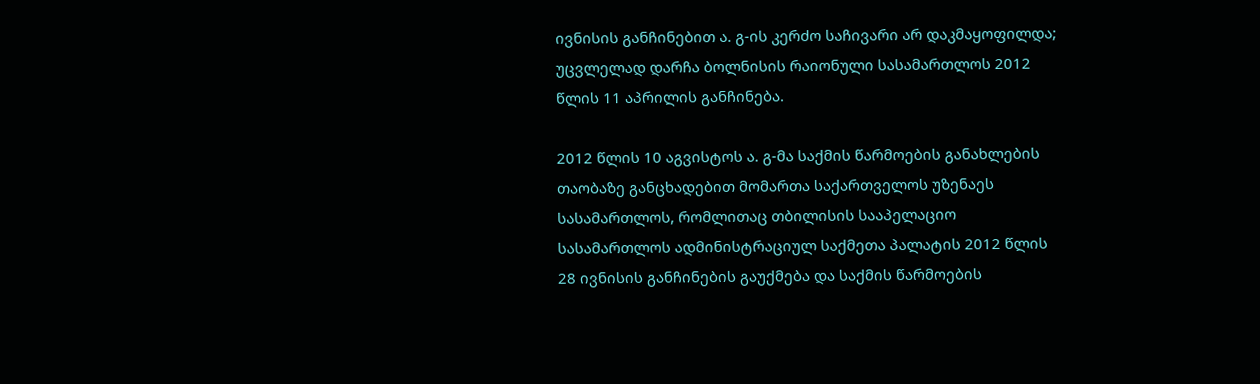ივნისის განჩინებით ა. გ-ის კერძო საჩივარი არ დაკმაყოფილდა; უცვლელად დარჩა ბოლნისის რაიონული სასამართლოს 2012 წლის 11 აპრილის განჩინება.

2012 წლის 10 აგვისტოს ა. გ-მა საქმის წარმოების განახლების თაობაზე განცხადებით მომართა საქართველოს უზენაეს სასამართლოს, რომლითაც თბილისის სააპელაციო სასამართლოს ადმინისტრაციულ საქმეთა პალატის 2012 წლის 28 ივნისის განჩინების გაუქმება და საქმის წარმოების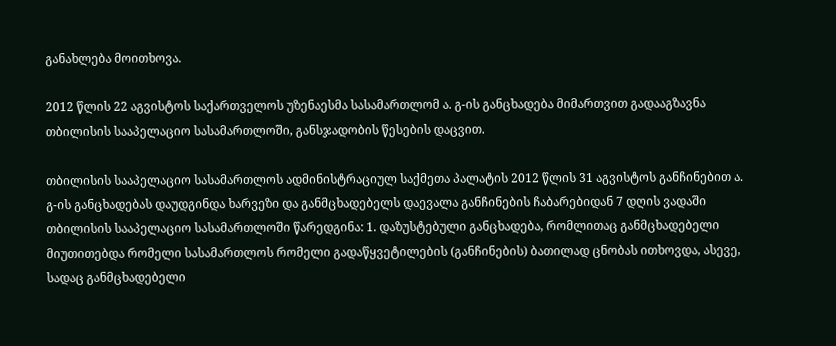განახლება მოითხოვა.

2012 წლის 22 აგვისტოს საქართველოს უზენაესმა სასამართლომ ა. გ-ის განცხადება მიმართვით გადააგზავნა თბილისის სააპელაციო სასამართლოში, განსჯადობის წესების დაცვით.

თბილისის სააპელაციო სასამართლოს ადმინისტრაციულ საქმეთა პალატის 2012 წლის 31 აგვისტოს განჩინებით ა. გ-ის განცხადებას დაუდგინდა ხარვეზი და განმცხადებელს დაევალა განჩინების ჩაბარებიდან 7 დღის ვადაში თბილისის სააპელაციო სასამართლოში წარედგინა: 1. დაზუსტებული განცხადება, რომლითაც განმცხადებელი მიუთითებდა რომელი სასამართლოს რომელი გადაწყვეტილების (განჩინების) ბათილად ცნობას ითხოვდა, ასევე, სადაც განმცხადებელი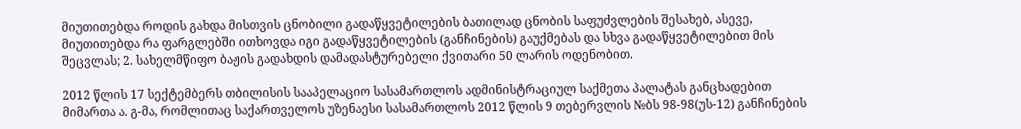მიუთითებდა როდის გახდა მისთვის ცნობილი გადაწყვეტილების ბათილად ცნობის საფუძვლების შესახებ, ასევე, მიუთითებდა რა ფარგლებში ითხოვდა იგი გადაწყვეტილების (განჩინების) გაუქმებას და სხვა გადაწყვეტილებით მის შეცვლას; 2. სახელმწიფო ბაჟის გადახდის დამადასტურებელი ქვითარი 50 ლარის ოდენობით.

2012 წლის 17 სექტემბერს თბილისის სააპელაციო სასამართლოს ადმინისტრაციულ საქმეთა პალატას განცხადებით მიმართა ა. გ-მა, რომლითაც საქართველოს უზენაესი სასამართლოს 2012 წლის 9 თებერვლის №ბს 98-98(უს-12) განჩინების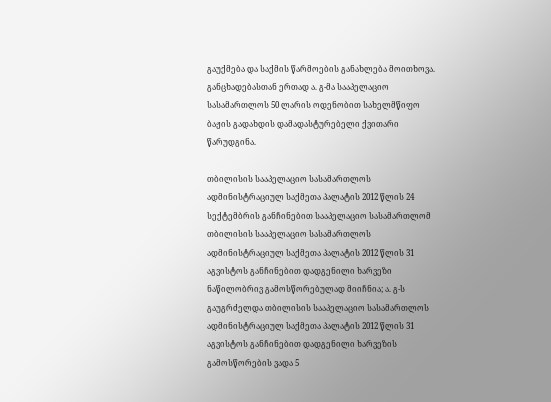გაუქმება და საქმის წარმოების განახლება მოითხოვა. განცხადებასთან ერთად ა. გ-მა სააპელაციო სასამართლოს 50 ლარის ოდენობით სახელმწიფო ბაჟის გადახდის დამადასტურებელი ქვითარი წარუდგინა.

თბილისის სააპელაციო სასამართლოს ადმინისტრაციულ საქმეთა პალატის 2012 წლის 24 სექტემბრის განჩინებით სააპელაციო სასამართლომ თბილისის სააპელაციო სასამართლოს ადმინისტრაციულ საქმეთა პალატის 2012 წლის 31 აგვისტოს განჩინებით დადგენილი ხარვეზი ნაწილობრივ გამოსწორებულად მიიჩნია; ა. გ-ს გაუგრძელდა თბილისის სააპელაციო სასამართლოს ადმინისტრაციულ საქმეთა პალატის 2012 წლის 31 აგვისტოს განჩინებით დადგენილი ხარვეზის გამოსწორების ვადა 5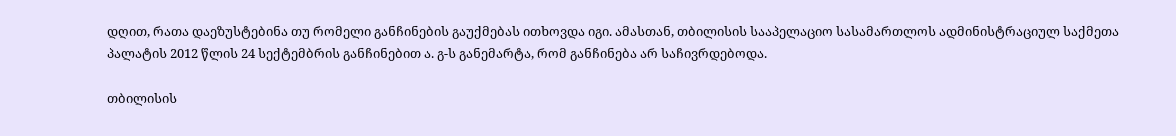დღით, რათა დაეზუსტებინა თუ რომელი განჩინების გაუქმებას ითხოვდა იგი. ამასთან, თბილისის სააპელაციო სასამართლოს ადმინისტრაციულ საქმეთა პალატის 2012 წლის 24 სექტემბრის განჩინებით ა. გ-ს განემარტა, რომ განჩინება არ საჩივრდებოდა.

თბილისის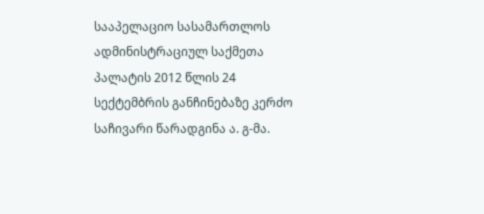სააპელაციო სასამართლოს ადმინისტრაციულ საქმეთა პალატის 2012 წლის 24 სექტემბრის განჩინებაზე კერძო საჩივარი წარადგინა ა. გ-მა.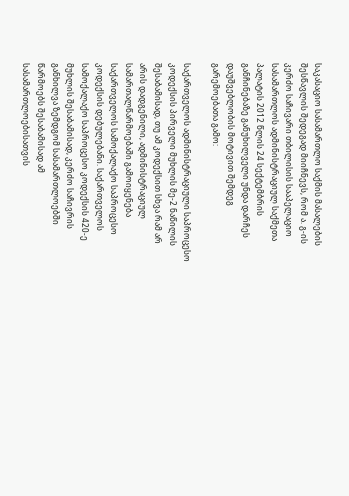საკასაციო სასამართლო საქმის მასალების შესწავლის შედეგად მიიჩნევს, რომ ა. გ-ის კერძო საჩივარი თბილისის სააპელაციო სასამართლოს ადმინისტრაციულ საქმეთა პალატის 2012 წლის 24 სექტემბრის განჩინებაზე განუხილველი უნდა დარჩეს დაუშვებლობის მოტივით შემდეგ გარემოებათა გამო:

საქართველოს ადმინისტრაციული საპროცესო კოდექსის პირველი მუხლის მე-2 ნაწილის შესაბამისად, თუ ამ კოდექსით სხვა რამ არ არის დადგენილი, ადმინისტრაციულ სამართალწარმოებაში გამოიყენება საქართველოს სამოქალაქო საპროცესო კოდექსის დებულებანი. საქართველოს სამოქალაქო საპროცესო კოდექსის 420-ე მუხლის შესაბამისად, კერძო საჩივრის განხილვა ზემდგომ სასამართლოებში წარმოებს შესაბამისად ამ სასამართლოებისათვის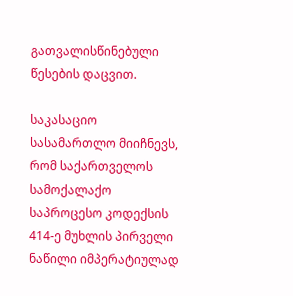გათვალისწინებული წესების დაცვით.

საკასაციო სასამართლო მიიჩნევს, რომ საქართველოს სამოქალაქო საპროცესო კოდექსის 414-ე მუხლის პირველი ნაწილი იმპერატიულად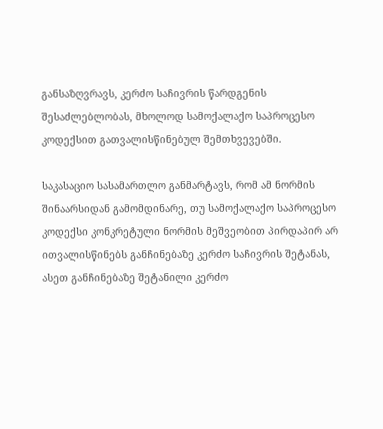განსაზღვრავს, კერძო საჩივრის წარდგენის შესაძლებლობას, მხოლოდ სამოქალაქო საპროცესო კოდექსით გათვალისწინებულ შემთხვევებში.

საკასაციო სასამართლო განმარტავს, რომ ამ ნორმის შინაარსიდან გამომდინარე, თუ სამოქალაქო საპროცესო კოდექსი კონკრეტული ნორმის მეშვეობით პირდაპირ არ ითვალისწინებს განჩინებაზე კერძო საჩივრის შეტანას, ასეთ განჩინებაზე შეტანილი კერძო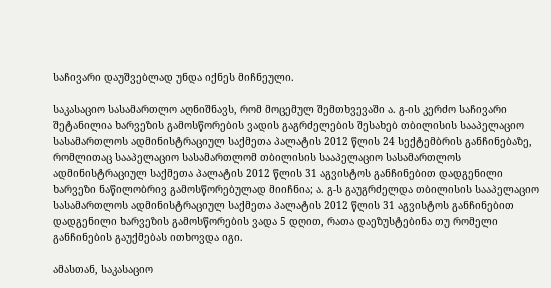საჩივარი დაუშვებლად უნდა იქნეს მიჩნეული.

საკასაციო სასამართლო აღნიშნავს, რომ მოცემულ შემთხვევაში ა. გ-ის კერძო საჩივარი შეტანილია ხარვეზის გამოსწორების ვადის გაგრძელების შესახებ თბილისის სააპელაციო სასამართლოს ადმინისტრაციულ საქმეთა პალატის 2012 წლის 24 სექტემბრის განჩინებაზე, რომლითაც სააპელაციო სასამართლომ თბილისის სააპელაციო სასამართლოს ადმინისტრაციულ საქმეთა პალატის 2012 წლის 31 აგვისტოს განჩინებით დადგენილი ხარვეზი ნაწილობრივ გამოსწორებულად მიიჩნია; ა. გ-ს გაუგრძელდა თბილისის სააპელაციო სასამართლოს ადმინისტრაციულ საქმეთა პალატის 2012 წლის 31 აგვისტოს განჩინებით დადგენილი ხარვეზის გამოსწორების ვადა 5 დღით, რათა დაეზუსტებინა თუ რომელი განჩინების გაუქმებას ითხოვდა იგი.

ამასთან, საკასაციო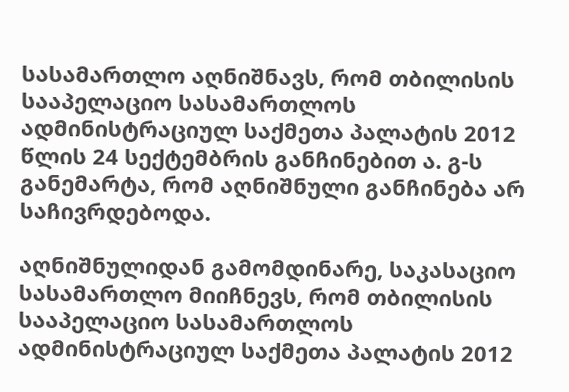სასამართლო აღნიშნავს, რომ თბილისის სააპელაციო სასამართლოს ადმინისტრაციულ საქმეთა პალატის 2012 წლის 24 სექტემბრის განჩინებით ა. გ-ს განემარტა, რომ აღნიშნული განჩინება არ საჩივრდებოდა.

აღნიშნულიდან გამომდინარე, საკასაციო სასამართლო მიიჩნევს, რომ თბილისის სააპელაციო სასამართლოს ადმინისტრაციულ საქმეთა პალატის 2012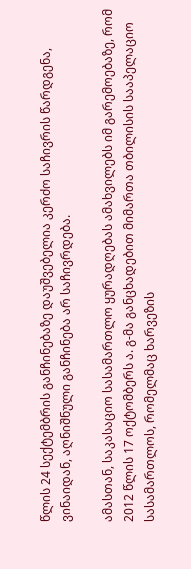წლის 24 სექტემბრის განჩინებაზე დაუშვებელია კერძო საჩივრის წარდგენა, ვინაიდან, აღნიშნული განჩინება არ საჩივრდება.

ამასთან, საკასაციო სასამართლო ყურადღებას ამახვილებს იმ გარემოებაზე, რომ 2012 წლის 17 ოქტომბერს ა. გ-მა განცხადებით მიმართა თბილისის სააპელაციო სასამართლოს, რომელმაც ხარვეზის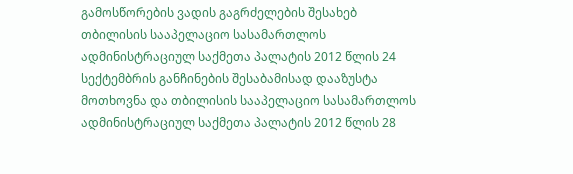გამოსწორების ვადის გაგრძელების შესახებ თბილისის სააპელაციო სასამართლოს ადმინისტრაციულ საქმეთა პალატის 2012 წლის 24 სექტემბრის განჩინების შესაბამისად დააზუსტა მოთხოვნა და თბილისის სააპელაციო სასამართლოს ადმინისტრაციულ საქმეთა პალატის 2012 წლის 28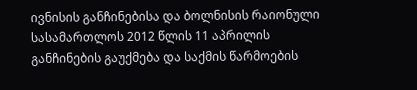ივნისის განჩინებისა და ბოლნისის რაიონული სასამართლოს 2012 წლის 11 აპრილის განჩინების გაუქმება და საქმის წარმოების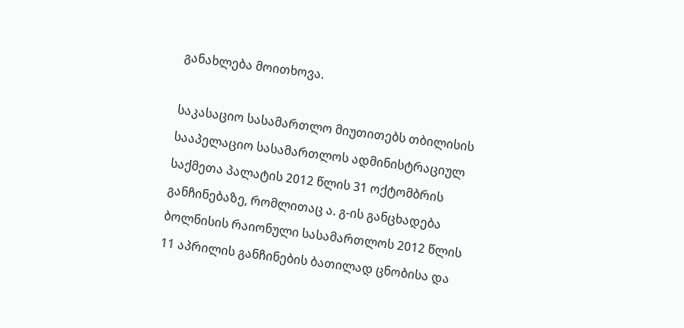განახლება მოითხოვა.

საკასაციო სასამართლო მიუთითებს თბილისის სააპელაციო სასამართლოს ადმინისტრაციულ საქმეთა პალატის 2012 წლის 31 ოქტომბრის განჩინებაზე, რომლითაც ა. გ-ის განცხადება ბოლნისის რაიონული სასამართლოს 2012 წლის 11 აპრილის განჩინების ბათილად ცნობისა და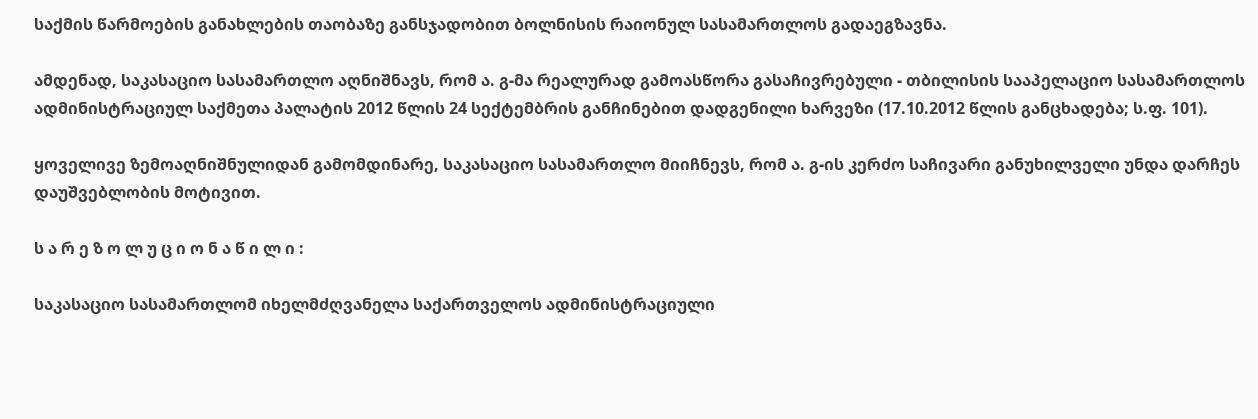საქმის წარმოების განახლების თაობაზე განსჯადობით ბოლნისის რაიონულ სასამართლოს გადაეგზავნა.

ამდენად, საკასაციო სასამართლო აღნიშნავს, რომ ა. გ-მა რეალურად გამოასწორა გასაჩივრებული - თბილისის სააპელაციო სასამართლოს ადმინისტრაციულ საქმეთა პალატის 2012 წლის 24 სექტემბრის განჩინებით დადგენილი ხარვეზი (17.10.2012 წლის განცხადება; ს.ფ. 101).

ყოველივე ზემოაღნიშნულიდან გამომდინარე, საკასაციო სასამართლო მიიჩნევს, რომ ა. გ-ის კერძო საჩივარი განუხილველი უნდა დარჩეს დაუშვებლობის მოტივით.

ს ა რ ე ზ ო ლ უ ც ი ო ნ ა წ ი ლ ი :

საკასაციო სასამართლომ იხელმძღვანელა საქართველოს ადმინისტრაციული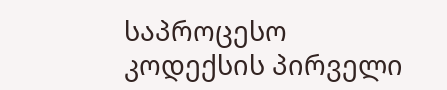საპროცესო კოდექსის პირველი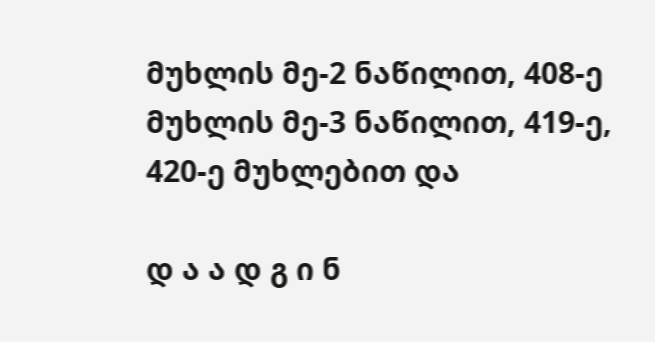მუხლის მე-2 ნაწილით, 408-ე მუხლის მე-3 ნაწილით, 419-ე, 420-ე მუხლებით და

დ ა ა დ გ ი ნ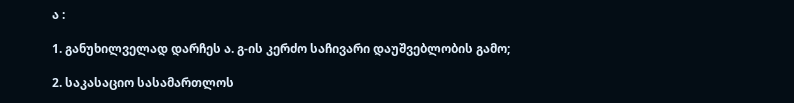ა :

1. განუხილველად დარჩეს ა. გ-ის კერძო საჩივარი დაუშვებლობის გამო;

2. საკასაციო სასამართლოს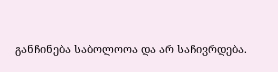განჩინება საბოლოოა და არ საჩივრდება.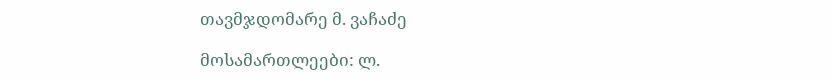თავმჯდომარე მ. ვაჩაძე

მოსამართლეები: ლ.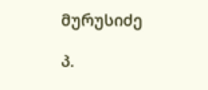მურუსიძე

პ.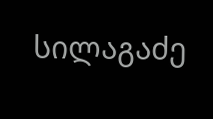სილაგაძე